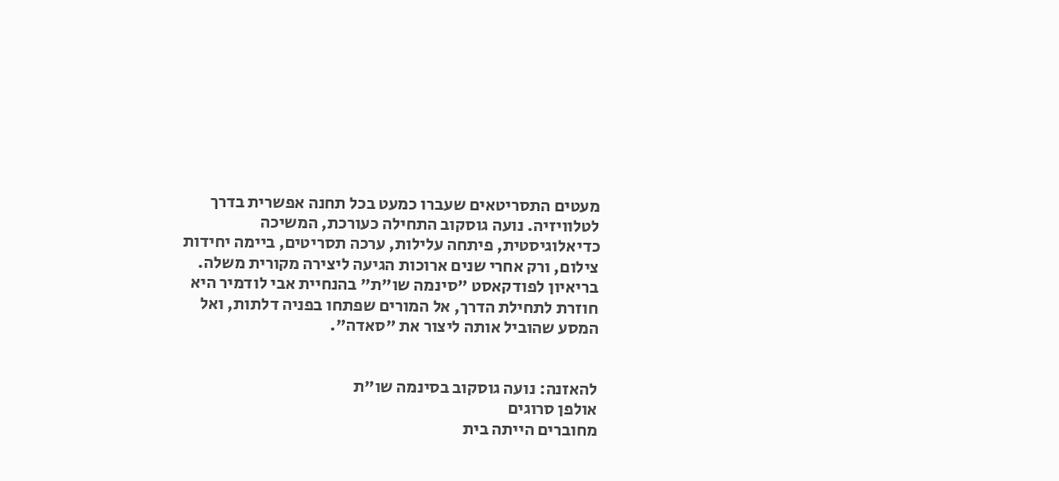מעטים התסריטאים שעברו כמעט בכל תחנה אפשרית בדרך לטלוויזיה. נועה גוסקוב התחילה כעורכת, המשיכה כדיאלוגיסטית, פיתחה עלילות, ערכה תסריטים, ביימה יחידות צילום, ורק אחרי שנים ארוכות הגיעה ליצירה מקורית משלה.
בריאיון לפודקאסט "סינמה שו"ת" בהנחיית אבי לודמיר היא חוזרת לתחילת הדרך, אל המורים שפתחו בפניה דלתות, ואל המסע שהוביל אותה ליצור את "סאדה".


להאזנה: נועה גוסקוב בסינמה שו"ת
אולפן סרוגים
מחוברים הייתה בית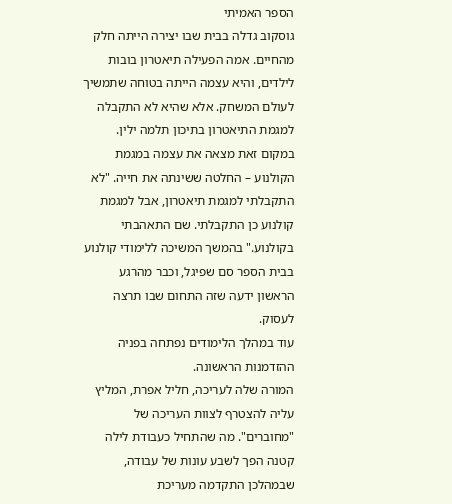הספר האמיתי
גוסקוב גדלה בבית שבו יצירה הייתה חלק מהחיים. אמה הפעילה תיאטרון בובות לילדים, והיא עצמה הייתה בטוחה שתמשיך לעולם המשחק. אלא שהיא לא התקבלה למגמת התיאטרון בתיכון תלמה ילין.
במקום זאת מצאה את עצמה במגמת הקולנוע – החלטה ששינתה את חייה. "לא התקבלתי למגמת תיאטרון, אבל למגמת קולנוע כן התקבלתי. שם התאהבתי בקולנוע." בהמשך המשיכה ללימודי קולנוע בבית הספר סם שפיגל, וכבר מהרגע הראשון ידעה שזה התחום שבו תרצה לעסוק.
עוד במהלך הלימודים נפתחה בפניה ההזדמנות הראשונה.
המורה שלה לעריכה, חליל אפרת, המליץ עליה להצטרף לצוות העריכה של "מחוברים". מה שהתחיל כעבודת לילה קטנה הפך לשבע עונות של עבודה, שבמהלכן התקדמה מעריכת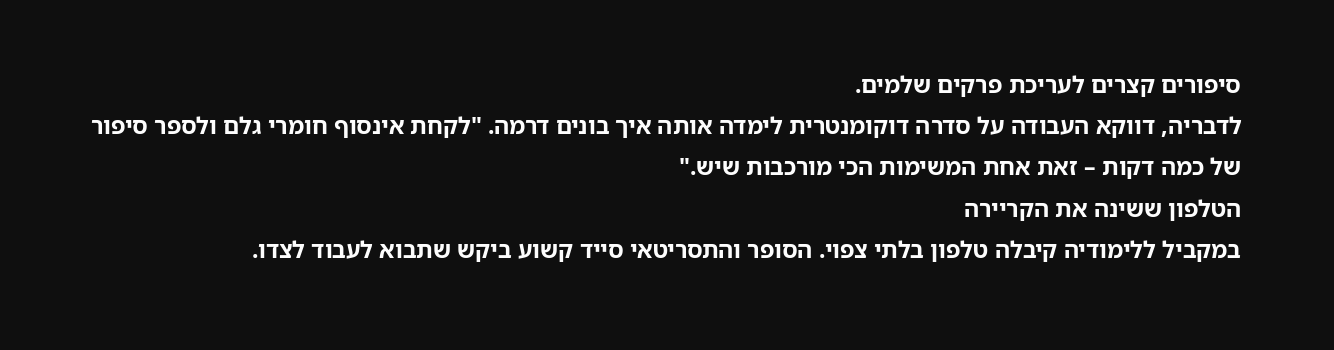סיפורים קצרים לעריכת פרקים שלמים.
לדבריה, דווקא העבודה על סדרה דוקומנטרית לימדה אותה איך בונים דרמה. "לקחת אינסוף חומרי גלם ולספר סיפור של כמה דקות – זאת אחת המשימות הכי מורכבות שיש."
הטלפון ששינה את הקריירה
במקביל ללימודיה קיבלה טלפון בלתי צפוי. הסופר והתסריטאי סייד קשוע ביקש שתבוא לעבוד לצדו.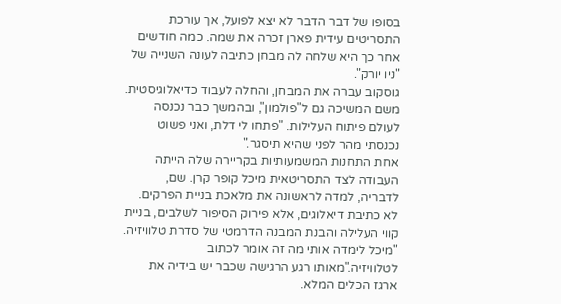בסופו של דבר הדבר לא יצא לפועל, אך עורכת התסריטים עידית פארן זכרה את שמה. כמה חודשים אחר כך היא שלחה לה מבחן כתיבה לעונה השנייה של "ניו יורק".
גוסקוב עברה את המבחן, והחלה לעבוד כדיאלוגיסטית. משם המשיכה גם ל"פולמון", ובהמשך כבר נכנסה לעולם פיתוח העלילות. "פתחו לי דלת, ואני פשוט נכנסתי מהר לפני שהיא תיסגר."
אחת התחנות המשמעותיות בקריירה שלה הייתה העבודה לצד התסריטאית מיכל קופר קרן. שם, לדבריה, למדה לראשונה את מלאכת בניית הפרקים. לא כתיבת דיאלוגים, אלא פירוק הסיפור לשלבים, בניית קווי העלילה והבנת המבנה הדרמטי של סדרת טלוויזיה.
"מיכל לימדה אותי מה זה אומר לכתוב לטלוויזיה."מאותו רגע הרגישה שכבר יש בידיה את ארגז הכלים המלא.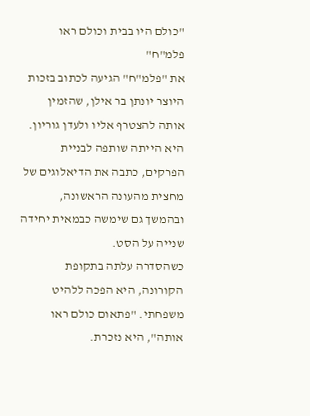"כולם היו בבית וכולם ראו פלמ"ח"
את "פלמ"ח" הגיעה לכתוב בזכות היוצר יונתן בר אילן, שהזמין אותה להצטרף אליו ולעדן גוריון. היא הייתה שותפה לבניית הפרקים, כתבה את הדיאלוגים של מחצית מהעונה הראשונה, ובהמשך גם שימשה כבמאית יחידה שנייה על הסט.
כשהסדרה עלתה בתקופת הקורונה, היא הפכה ללהיט משפחתי. "פתאום כולם ראו אותה", היא נזכרת.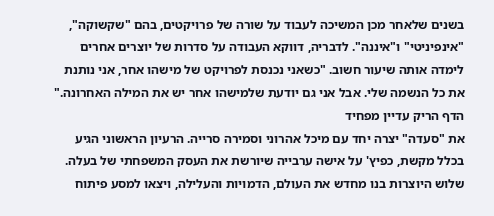בשנים שלאחר מכן המשיכה לעבוד על שורה של פרויקטים, בהם "שקשוקה", "אינפיניטי" ו"איננה". לדבריה, דווקא העבודה על סדרות של יוצרים אחרים לימדה אותה שיעור חשוב. "כשאני נכנסת לפרויקט של מישהו אחר, אני נותנת את כל הנשמה שלי. אבל אני גם יודעת שלמישהו אחר יש את המילה האחרונה."
הדף הריק עדיין מפחיד
את "סעדה" יצרה יחד עם מיכל אהרוני וסמירה סרייה. הרעיון הראשוני הגיע בכלל מקשת, כפיץ' על אישה ערבייה שיורשת את העסק המשפחתי של בעלה. שלוש היוצרות בנו מחדש את העולם, הדמויות והעלילה, ויצאו למסע פיתוח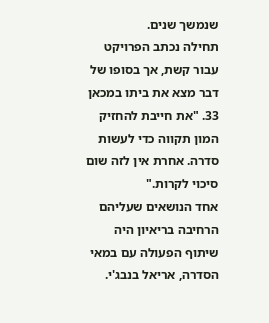שנמשך שנים.
תחילה נכתב הפרויקט עבור קשת, אך בסופו של דבר מצא את ביתו במכאן 33. "את חייבת להחזיק המון תקווה כדי לעשות סדרה. אחרת אין לזה שום סיכוי לקרות."
אחד הנושאים שעליהם הרחיבה בריאיון היה שיתוף הפעולה עם במאי הסדרה, אריאל בנבג'י.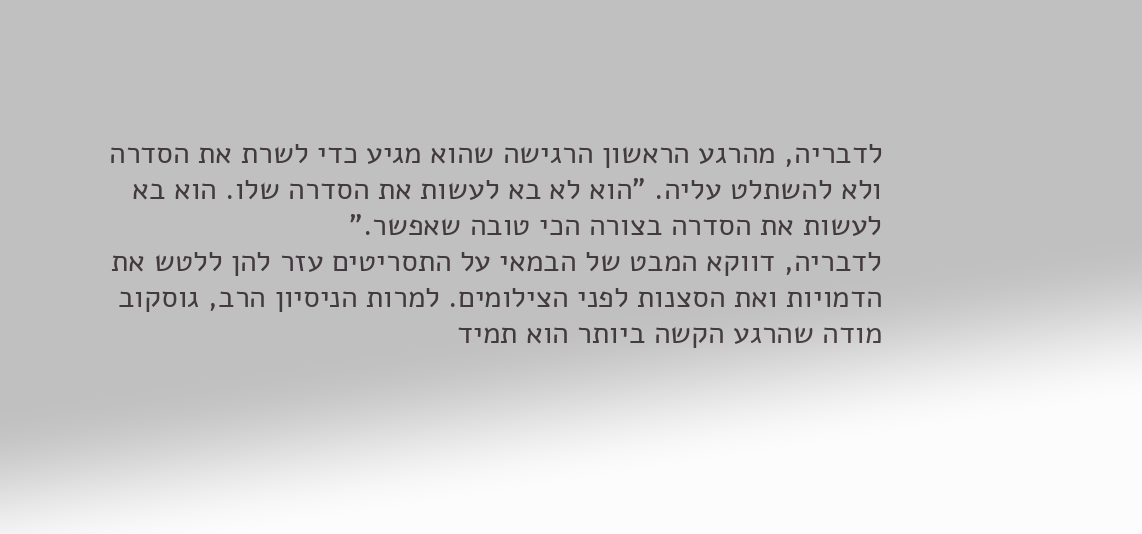לדבריה, מהרגע הראשון הרגישה שהוא מגיע כדי לשרת את הסדרה ולא להשתלט עליה. "הוא לא בא לעשות את הסדרה שלו. הוא בא לעשות את הסדרה בצורה הכי טובה שאפשר."
לדבריה, דווקא המבט של הבמאי על התסריטים עזר להן ללטש את הדמויות ואת הסצנות לפני הצילומים. למרות הניסיון הרב, גוסקוב מודה שהרגע הקשה ביותר הוא תמיד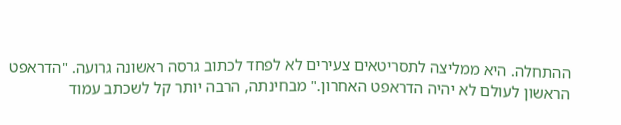ההתחלה. היא ממליצה לתסריטאים צעירים לא לפחד לכתוב גרסה ראשונה גרועה. "הדראפט הראשון לעולם לא יהיה הדראפט האחרון." מבחינתה, הרבה יותר קל לשכתב עמוד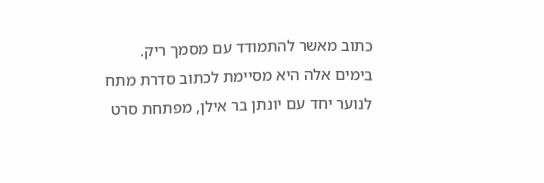כתוב מאשר להתמודד עם מסמך ריק.
בימים אלה היא מסיימת לכתוב סדרת מתח לנוער יחד עם יונתן בר אילן, מפתחת סרט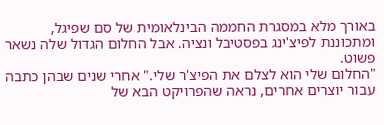באורך מלא במסגרת החממה הבינלאומית של סם שפיגל, ומתכוננת לפיצ'ינג בפסטיבל ונציה. אבל החלום הגדול שלה נשאר פשוט.
"החלום שלי הוא לצלם את הפיצ'ר שלי." אחרי שנים שבהן כתבה עבור יוצרים אחרים, נראה שהפרויקט הבא של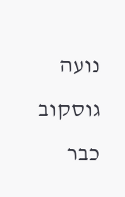נועה גוסקוב כבר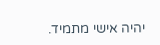יהיה אישי מתמיד.